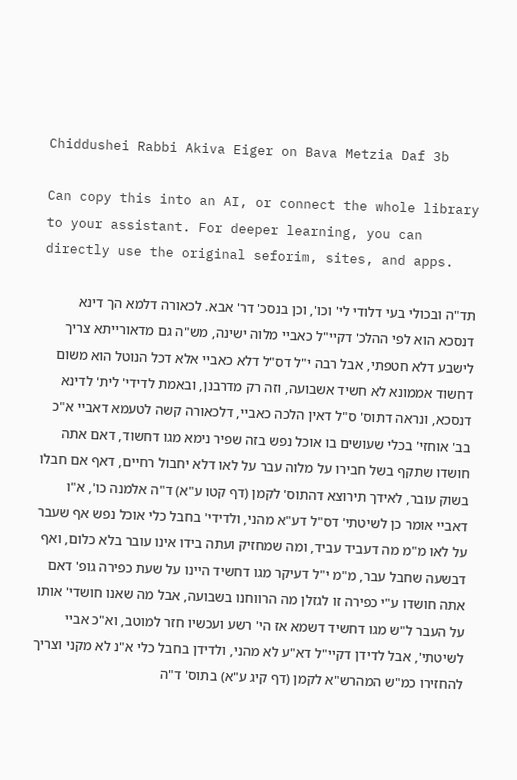Chiddushei Rabbi Akiva Eiger on Bava Metzia Daf 3b

Can copy this into an AI, or connect the whole library to your assistant. For deeper learning, you can directly use the original seforim, sites, and apps.

תד"ה ובכולי בעי דלודי לי' וכו', וכן בנסכ' דר' אבא. לכאורה דלמא הך דינא דנסכא הוא לפי ההלכ' דקיי"ל כאביי מלוה ישינה, מש"ה גם מדאורייתא צריך לישבע דלא חטפתי, אבל רבה י"ל דס"ל דלא כאביי אלא דכל הנוטל הוא משום דחשוד אממונא לא חשיד אשבועה, וזה רק מדרבנן, ובאמת לדידי' לית' לדינא דנסכא, ונראה דתוס' ס"ל דאין הלכה כאביי, דלכאורה קשה לטעמא דאביי א"כ בב' אוחזי' בכלי שעושים בו אוכל נפש בזה שפיר נימא מגו דחשוד, דאם אתה חושדו שתקף בשל חבירו על מלוה עבר על לאו דלא יחבול רחיים, דאף אם חבלו בשוק עובר, לאידך תירוצא דהתוס' לקמן (דף קטו ע"א) ד"ה אלמנה כו', א"ו דאביי אומר כן לשיטתי' דס"ל דע"א מהני, ולדידי' בחבל כלי אוכל נפש אף שעבר על לאו מ"מ מה דעביד עביד, ומה שמחזיק ועתה בידו אינו עובר בלא כלום, ואף דבשעה שחבל עבר, מ"מ י"ל דעיקר מגו דחשיד היינו על שעת כפירה גופ' דאם אתה חושדו ע"י כפירה זו לגזלן מה הרווחנו בשבועה, אבל מה שאנו חושדי' אותו על העבר ל"ש מגו דחשיד דשמא אז הי' רשע ועכשיו חזר למוטב, וא"כ אביי לשיטתי', אבל לדידן דקיי"ל דא"ע לא מהני, ולדידן בחבל כלי א"נ לא מקני וצריך להחזירו כמ"ש המהרש"א לקמן (דף קיג ע"א) בתוס' ד"ה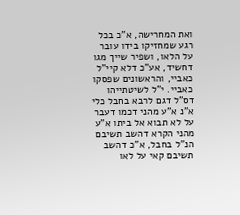ואת המחרישה, א"כ בכל רגע שמחזיקו בידו עובר על הלאו, ושפיר שייך מגו דחשיד, אע"כ דלא קיי"ל כאביי, והראשונים שפסקו כאביי. י"ל לשיטתייהו דס"ל דגם לרבא בחבל כלי א"נ א"ע מהני דכמו דעבר על לא תבוא אל ביתו א"ע מהני הקרא דהשב תשיבם הנ"ל בחבל, א"כ דהשב תשיבם קאי על לאו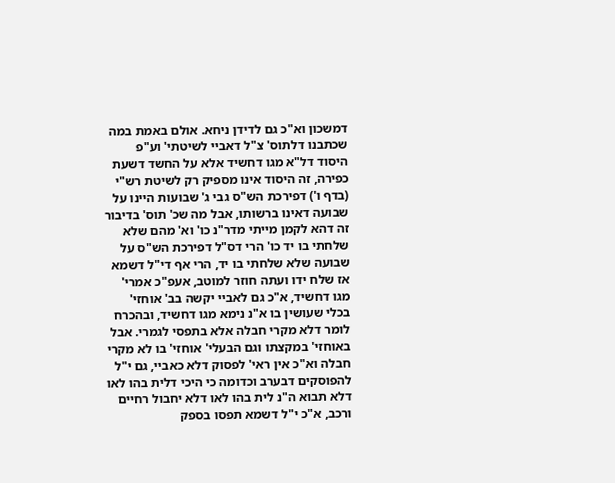דמשכון וא"כ גם לדידן ניחא. אולם באמת במה שכתבנו דלתוס' צ"ל דאביי לשיטתי' וע"פ היסוד דל"א מגו דחשיד אלא על החשד דשעת כפירה, זה היסוד אינו מספיק רק לשיטת רש"י (בדף ו') דפירכת הש"ס גבי ג' שבועות היינו על שבועה דאינו ברשותו, אבל מה שכ' תוס' בדיבור זה דהא לקמן מייתי מדר"נ כו' וא' מהם שלא שלחתי בו יד כו' הרי דס"ל דפירכת הש"ס על שבועה שלא שלחתי בו יד, הרי אף די"ל דשמא אז שלח ידו ועתה חוזר למוטב, אעפ"כ אמרי' מגו דחשיד, א"כ גם לאביי יקשה בב' אוחזי' בכלי שעושין בו א"נ נימא מגו דחשיד, ובהכרח לומר דלא מקרי חבלה אלא בתפסי לגמרי. אבל באוחזי' במקצתו וגם הבעלי' אוחזי' בו לא מקרי חבלה וא"כ אין ראי' לפסוק דלא כאביי, גם י"ל להפוסקים דבערב וכדומה כי היכי דלית בהו לאו דלא תבוא ה"נ לית בהו לאו דלא יחבול רחיים ורכב, א"כ י"ל דשמא תפסו בספק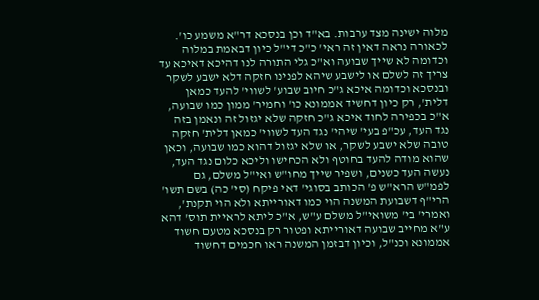מלוה ישינה מצד ערבות. בא"ד וכן בנסכא דר"א משמע כו'. לכאורה נראה דאין זה ראי' כ"כ די"ל כיון דבאמת במלוה וכדומה לא שייך שבועה וא"כ גלי התורה לנו דהיכא דאיכא עד צריך זה לשלם או לישבע שיהא לפנינו חזקה דלא ישבע לשקר ובנסכא וכדומה איכא ג"כ חיוב שבוע' לשווי' להעד כמאן דלית', רק כיון דחשיד אממונא כו' וחמיר' ממון כמו שבועה, א"כ בכפירה לחוד איכא ג"כ חזקה שלא יגזול זה ונאמן בזה נגד העד, עכ"פ בעי' שיהי' נגד העד לשווי' כמאן דלית' חזקה טובה שלא ישבע לשקר, או שלא יגזול דהוא כמו שבועה, וכאן שהוא מודה להעד בחוטף ולא הכחישו וליכא כלום נגד העד, נעשה העד כשנים, ושפיר שייך מחו"ש ואי"ל משלם, גם לפמ"ש הרא"ש פ' הכותב בסוגי' דאי פיקח (סי' כה) בשם תשו' הרי"ף דשבועת המשנה הוי כמו דאורייתא ולא הוי תקנת', ואמרי' בי' משואי"ל משלם ע"ש, א"כ ליתא לראיית תוס' דהא ע"א מחייב שבועה דאורייתא ופטור רק בנסכא מטעם חשוד אממונא וכנ"ל, וכיון דבזמן המשנה ראו חכמים דחשוד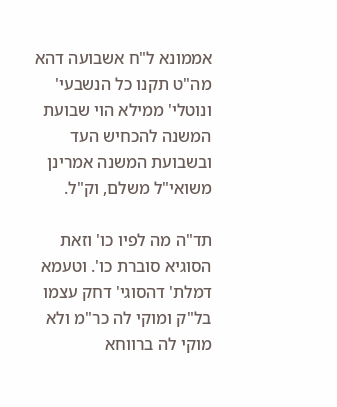אממונא ל"ח אשבועה דהא מה"ט תקנו כל הנשבעי' ונוטלי' ממילא הוי שבועת המשנה להכחיש העד ובשבועת המשנה אמרינן משואי"ל משלם, וק"ל.

תד"ה מה לפיו כו' וזאת הסוגיא סוברת כו'. וטעמא דמלת' דהסוגי' דחק עצמו בל"ק ומוקי לה כר"מ ולא מוקי לה ברווחא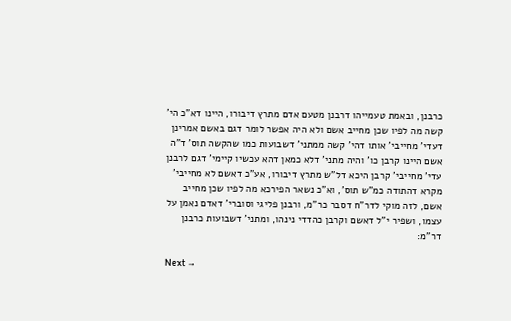כרבנן, ובאמת טעמייהו דרבנן מטעם אדם מתרץ דיבורו, היינו דא"כ הי' קשה מה לפיו שכן מחייב אשם ולא היה אפשר לומר דגם באשם אמרינן דעדי' מחייבי' אותו דהי' קשה ממתני' דשבועות כמו שהקשה תוס' ד"ה אשם היינו קרבן כו' והיה מתני' דלא כמאן דהא עכשיו קיימי' דגם לרבנן עדי' מחייבי' קרבן היכא דל"ש מתרץ דיבורו, אע"כ דאשם לא מחייבי' מקרא דהתודה כמ"ש תוס', וא"כ נשאר הפירכא מה לפיו שכן מחייב אשם, לזה מוקי לדר"ח דסבר כר"מ, ורבנן פליגי וסוברי' דאדם נאמן על עצמו, ושפיר י"ל דאשם וקרבן כהדדי נינהו, ומתני' דשבועות כרבנן דר"מ:

Next →